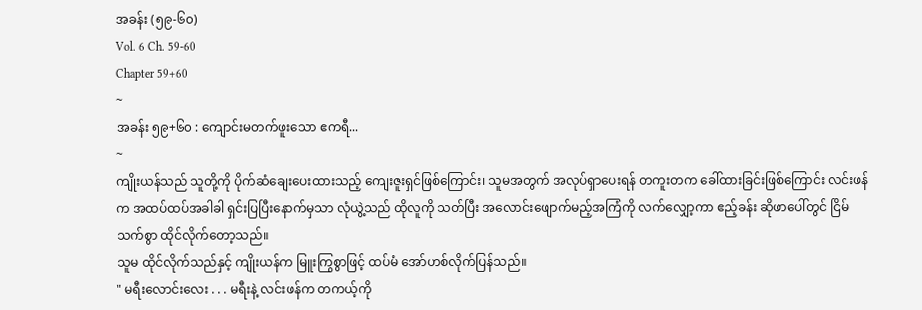အခန်း (၅၉-၆၀)
Vol. 6 Ch. 59-60
Chapter 59+60
~
အခန်း ၅၉+၆၀ : ကျောင်းမတက်ဖူးသော ဧကရီ...
~
ကျိုးယန်သည် သူတို့ကို ပိုက်ဆံချေးပေးထားသည့် ကျေးဇူးရှင်ဖြစ်ကြောင်း၊ သူမအတွက် အလုပ်ရှာပေးရန် တကူးတက ခေါ်ထားခြင်းဖြစ်ကြောင်း လင်းဖန်က အထပ်ထပ်အခါခါ ရှင်းပြပြီးနောက်မှသာ လုံယွဲ့သည် ထိုလူကို သတ်ပြီး အလောင်းဖျောက်မည့်အကြံကို လက်လျှော့ကာ ဧည့်ခန်း ဆိုဖာပေါ်တွင် ငြိမ်သက်စွာ ထိုင်လိုက်တော့သည်။
သူမ ထိုင်လိုက်သည်နှင့် ကျိုးယန်က မြူးကြွစွာဖြင့် ထပ်မံ အော်ဟစ်လိုက်ပြန်သည်။
" မရီးလောင်းလေး . . . မရီးနဲ့ လင်းဖန်က တကယ့်ကို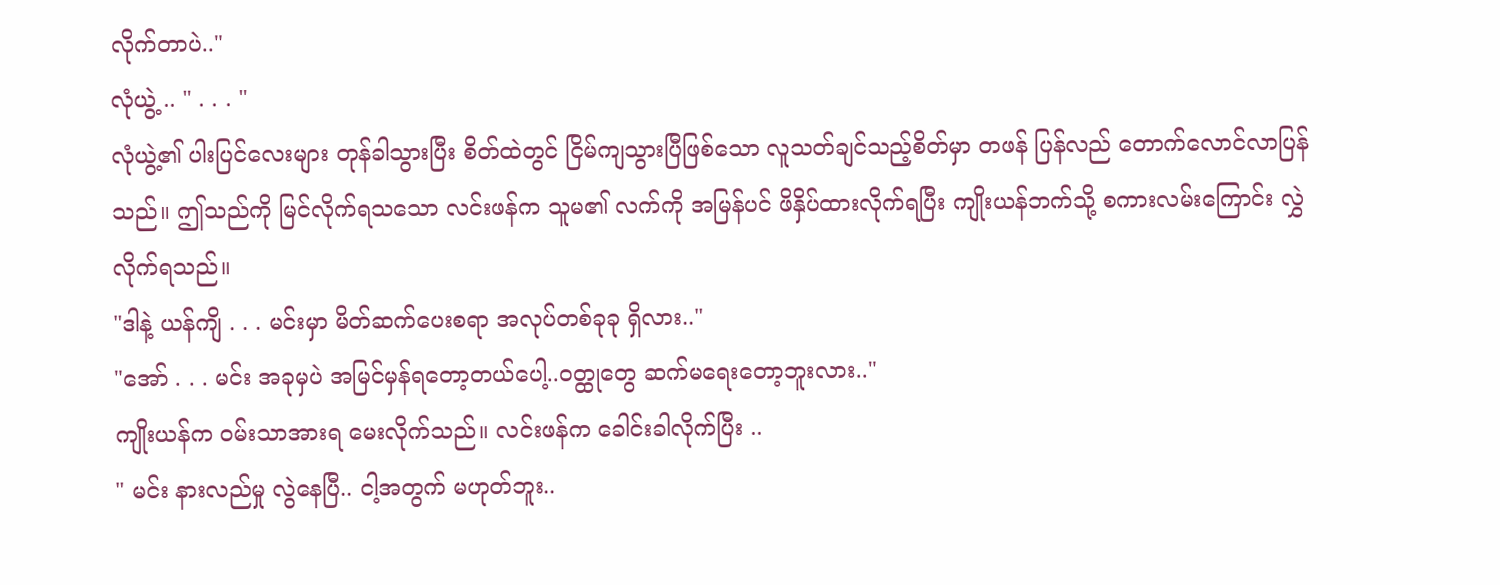လိုက်တာပဲ.."
လုံယွဲ့ .. " . . . "
လုံယွဲ့၏ ပါးပြင်လေးများ တုန်ခါသွားပြီး စိတ်ထဲတွင် ငြိမ်ကျသွားပြီဖြစ်သော လူသတ်ချင်သည့်စိတ်မှာ တဖန် ပြန်လည် တောက်လောင်လာပြန်သည်။ ဤသည်ကို မြင်လိုက်ရသသော လင်းဖန်က သူမ၏ လက်ကို အမြန်ပင် ဖိနှိပ်ထားလိုက်ရပြီး ကျိုးယန်ဘက်သို့ စကားလမ်းကြောင်း လွှဲလိုက်ရသည်။
"ဒါနဲ့ ယန်ကျိ . . . မင်းမှာ မိတ်ဆက်ပေးစရာ အလုပ်တစ်ခုခု ရှိလား.."
"အော် . . . မင်း အခုမှပဲ အမြင်မှန်ရတော့တယ်ပေါ့..ဝတ္ထုတွေ ဆက်မရေးတော့ဘူးလား.."
ကျိုးယန်က ဝမ်းသာအားရ မေးလိုက်သည်။ လင်းဖန်က ခေါင်းခါလိုက်ပြီး ..
" မင်း နားလည်မှု လွဲနေပြီ.. ငါ့အတွက် မဟုတ်ဘူး..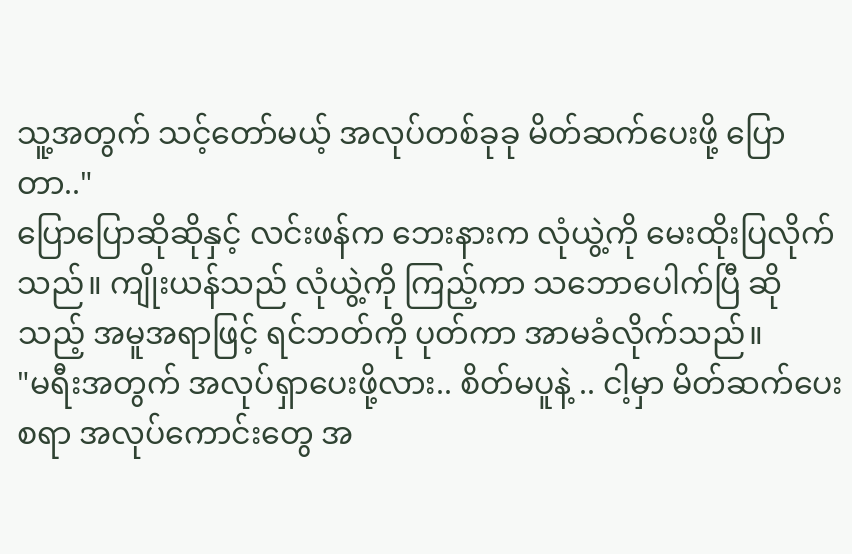သူ့အတွက် သင့်တော်မယ့် အလုပ်တစ်ခုခု မိတ်ဆက်ပေးဖို့ ပြောတာ.."
ပြောပြောဆိုဆိုနှင့် လင်းဖန်က ဘေးနားက လုံယွဲ့ကို မေးထိုးပြလိုက်သည်။ ကျိုးယန်သည် လုံယွဲ့ကို ကြည့်ကာ သဘောပေါက်ပြီ ဆိုသည့် အမူအရာဖြင့် ရင်ဘတ်ကို ပုတ်ကာ အာမခံလိုက်သည်။
"မရီးအတွက် အလုပ်ရှာပေးဖို့လား.. စိတ်မပူနဲ့ .. ငါ့မှာ မိတ်ဆက်ပေးစရာ အလုပ်ကောင်းတွေ အ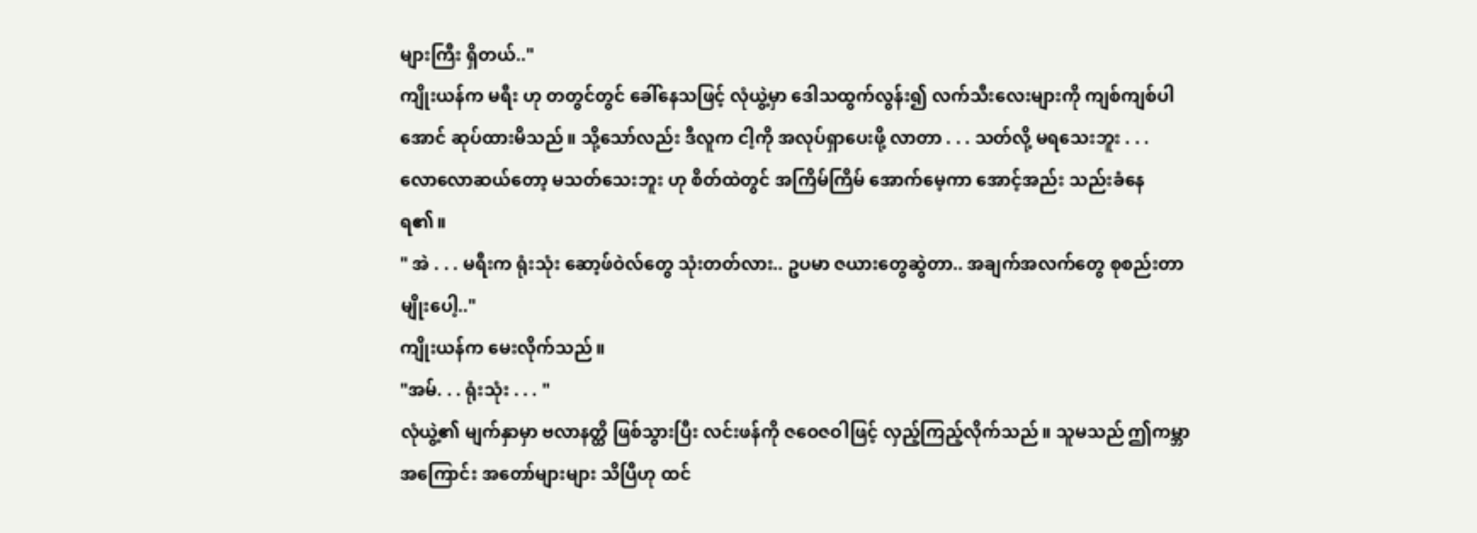များကြီး ရှိတယ်.."
ကျိုးယန်က မရီး ဟု တတွင်တွင် ခေါ်နေသဖြင့် လုံယွဲ့မှာ ဒေါသထွက်လွန်း၍ လက်သီးလေးများကို ကျစ်ကျစ်ပါအောင် ဆုပ်ထားမိသည်။ သို့သော်လည်း ဒီလူက ငါ့ကို အလုပ်ရှာပေးဖို့ လာတာ . . . သတ်လို့ မရသေးဘူး . . . လောလောဆယ်တော့ မသတ်သေးဘူး ဟု စိတ်ထဲတွင် အကြိမ်ကြိမ် အောက်မေ့ကာ အောင့်အည်း သည်းခံနေရ၏။
" အဲ . . . မရီးက ရုံးသုံး ဆော့ဖ်ဝဲလ်တွေ သုံးတတ်လား.. ဥပမာ ဇယားတွေဆွဲတာ.. အချက်အလက်တွေ စုစည်းတာမျိုးပေါ့.."
ကျိုးယန်က မေးလိုက်သည်။
"အမ်. . . ရုံးသုံး . . . "
လုံယွဲ့၏ မျက်နှာမှာ ဗလာနတ္ထိ ဖြစ်သွားပြီး လင်းဖန်ကို ဇဝေဇဝါဖြင့် လှည့်ကြည့်လိုက်သည်။ သူမသည် ဤကမ္ဘာအကြောင်း အတော်များများ သိပြီဟု ထင်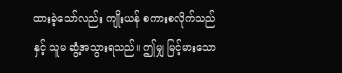ထားခဲ့သော်လည်း ကျိုးယန် စကားစလိုက်သည်နှင့် သူမ ဆွံ့အသွားရသည်။ ဤမျှ မြင့်မားသော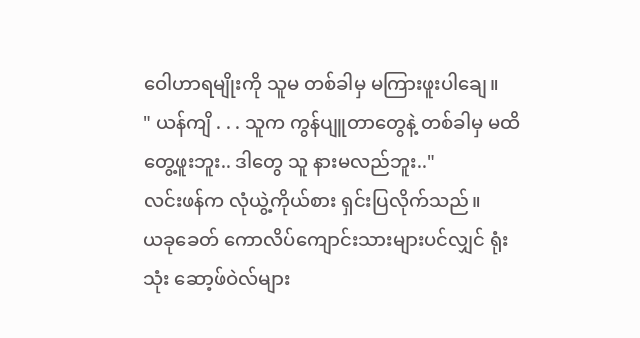ဝေါဟာရမျိုးကို သူမ တစ်ခါမှ မကြားဖူးပါချေ။
" ယန်ကျိ . . . သူက ကွန်ပျူတာတွေနဲ့ တစ်ခါမှ မထိတွေ့ဖူးဘူး.. ဒါတွေ သူ နားမလည်ဘူး.."
လင်းဖန်က လုံယွဲ့ကိုယ်စား ရှင်းပြလိုက်သည်။
ယခုခေတ် ကောလိပ်ကျောင်းသားများပင်လျှင် ရုံးသုံး ဆော့ဖ်ဝဲလ်များ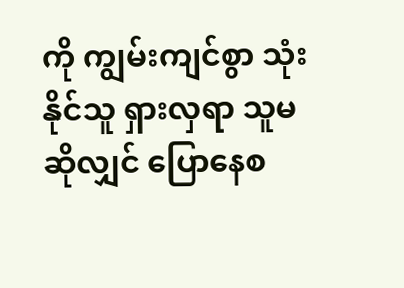ကို ကျွမ်းကျင်စွာ သုံးနိုင်သူ ရှားလှရာ သူမဆိုလျှင် ပြောနေစ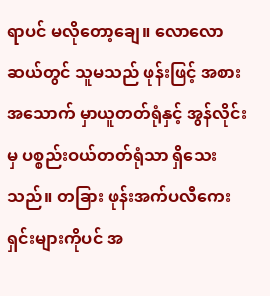ရာပင် မလိုတော့ချေ။ လောလောဆယ်တွင် သူမသည် ဖုန်းဖြင့် အစားအသောက် မှာယူတတ်ရုံနှင့် အွန်လိုင်းမှ ပစ္စည်းဝယ်တတ်ရုံသာ ရှိသေးသည်။ တခြား ဖုန်းအက်ပလီကေးရှင်းများကိုပင် အ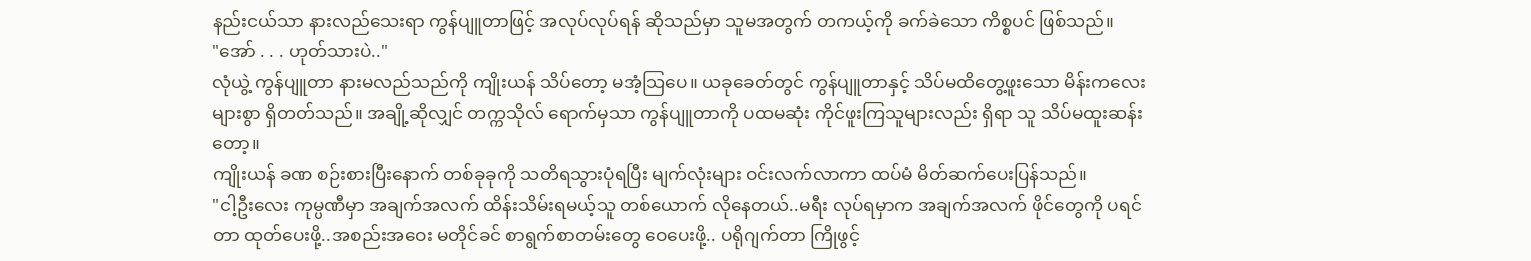နည်းငယ်သာ နားလည်သေးရာ ကွန်ပျူတာဖြင့် အလုပ်လုပ်ရန် ဆိုသည်မှာ သူမအတွက် တကယ့်ကို ခက်ခဲသော ကိစ္စပင် ဖြစ်သည်။
"အော် . . . ဟုတ်သားပဲ.."
လုံယွဲ့ ကွန်ပျူတာ နားမလည်သည်ကို ကျိုးယန် သိပ်တော့ မအံ့သြပေ။ ယခုခေတ်တွင် ကွန်ပျူတာနှင့် သိပ်မထိတွေ့ဖူးသော မိန်းကလေးများစွာ ရှိတတ်သည်။ အချို့ဆိုလျှင် တက္ကသိုလ် ရောက်မှသာ ကွန်ပျူတာကို ပထမဆုံး ကိုင်ဖူးကြသူများလည်း ရှိရာ သူ သိပ်မထူးဆန်းတော့။
ကျိုးယန် ခဏ စဉ်းစားပြီးနောက် တစ်ခုခုကို သတိရသွားပုံရပြီး မျက်လုံးများ ဝင်းလက်လာကာ ထပ်မံ မိတ်ဆက်ပေးပြန်သည်။
"ငါ့ဦးလေး ကုမ္ပဏီမှာ အချက်အလက် ထိန်းသိမ်းရမယ့်သူ တစ်ယောက် လိုနေတယ်..မရီး လုပ်ရမှာက အချက်အလက် ဖိုင်တွေကို ပရင်တာ ထုတ်ပေးဖို့..အစည်းအဝေး မတိုင်ခင် စာရွက်စာတမ်းတွေ ဝေပေးဖို့.. ပရိုဂျက်တာ ကြိုဖွင့်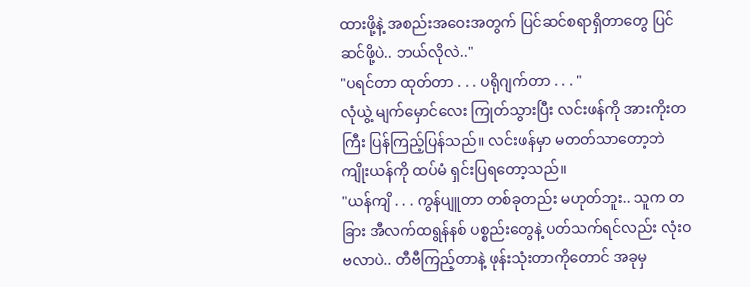ထားဖို့နဲ့ အစည်းအဝေးအတွက် ပြင်ဆင်စရာရှိတာတွေ ပြင်ဆင်ဖို့ပဲ.. ဘယ်လိုလဲ.."
"ပရင်တာ ထုတ်တာ . . . ပရိုဂျက်တာ . . . "
လုံယွဲ့ မျက်မှောင်လေး ကြုတ်သွားပြီး လင်းဖန်ကို အားကိုးတကြီး ပြန်ကြည့်ပြန်သည်။ လင်းဖန်မှာ မတတ်သာတော့ဘဲ ကျိုးယန်ကို ထပ်မံ ရှင်းပြရတော့သည်။
"ယန်ကျိ . . . ကွန်ပျူတာ တစ်ခုတည်း မဟုတ်ဘူး.. သူက တခြား အီလက်ထရွန်နစ် ပစ္စည်းတွေနဲ့ ပတ်သက်ရင်လည်း လုံးဝ ဗလာပဲ.. တီဗီကြည့်တာနဲ့ ဖုန်းသုံးတာကိုတောင် အခုမှ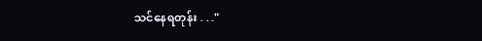သင်နေရတုန်း . . ."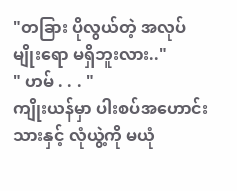"တခြား ပိုလွယ်တဲ့ အလုပ်မျိုးရော မရှိဘူးလား.."
" ဟမ် . . . "
ကျိုးယန်မှာ ပါးစပ်အဟောင်းသားနှင့် လုံယွဲ့ကို မယုံ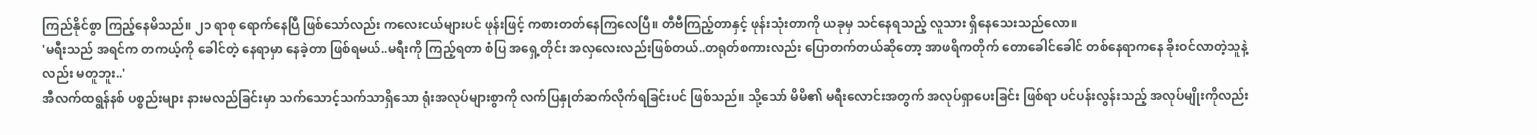ကြည်နိုင်စွာ ကြည့်နေမိသည်။ ၂၁ ရာစု ရောက်နေပြီ ဖြစ်သော်လည်း ကလေးငယ်များပင် ဖုန်းဖြင့် ကစားတတ်နေကြလေပြီ။ တီဗီကြည့်တာနှင့် ဖုန်းသုံးတာကို ယခုမှ သင်နေရသည့် လူသား ရှိနေသေးသည်လော။
'မရီးသည် အရင်က တကယ့်ကို ခေါင်တဲ့ နေရာမှာ နေခဲ့တာ ဖြစ်ရမယ်..မရီးကို ကြည့်ရတာ စံပြ အရှေ့တိုင်း အလှလေးလည်းဖြစ်တယ်..တရုတ်စကားလည်း ပြောတက်တယ်ဆိုတော့ အာဖရိကတိုက် တောခေါင်ခေါင် တစ်နေရာကနေ ခိုးဝင်လာတဲ့သူနဲ့လည်း မတူဘူး..'
အီလက်ထရွန်နစ် ပစ္စည်းများ နားမလည်ခြင်းမှာ သက်သောင့်သက်သာရှိသော ရုံးအလုပ်များစွာကို လက်ပြနှုတ်ဆက်လိုက်ရခြင်းပင် ဖြစ်သည်။ သို့သော် မိမိ၏ မရီးလောင်းအတွက် အလုပ်ရှာပေးခြင်း ဖြစ်ရာ ပင်ပန်းလွန်းသည့် အလုပ်မျိုးကိုလည်း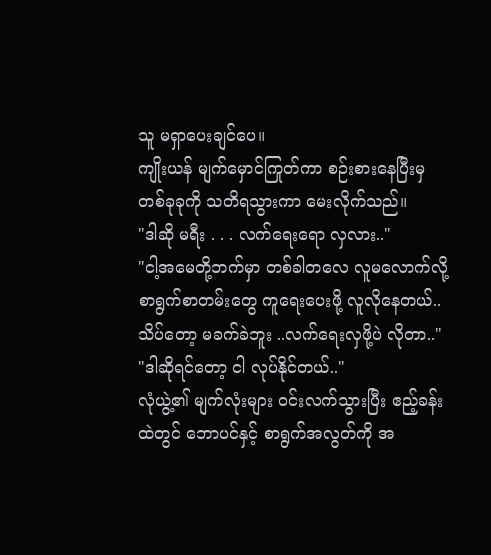သူ မရှာပေးချင်ပေ။
ကျိုးယန် မျက်မှောင်ကြုတ်ကာ စဉ်းစားနေပြီးမှ တစ်ခုခုကို သတိရသွားကာ မေးလိုက်သည်။
"ဒါဆို မရီး . . . လက်ရေးရော လှလား.."
"ငါ့အမေတို့ဘက်မှာ တစ်ခါတလေ လူမလောက်လို့ စာရွက်စာတမ်းတွေ ကူရေးပေးဖို့ လူလိုနေတယ်..သိပ်တော့ မခက်ခဲဘူး ..လက်ရေးလှဖို့ပဲ လိုတာ.."
"ဒါဆိုရင်တော့ ငါ လုပ်နိုင်တယ်.."
လုံယွဲ့၏ မျက်လုံးများ ဝင်းလက်သွားပြီး ဧည့်ခန်းထဲတွင် ဘောပင်နှင့် စာရွက်အလွတ်ကို အ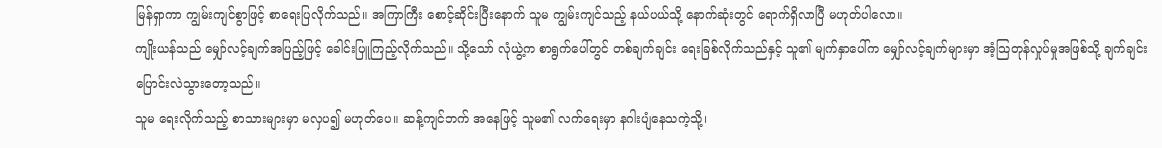မြန်ရှာကာ ကျွမ်းကျင်စွာဖြင့် စာရေးပြလိုက်သည်။ အကြာကြီး စောင့်ဆိုင်းပြီးနောက် သူမ ကျွမ်းကျင်သည့် နယ်ပယ်သို့ နောက်ဆုံးတွင် ရောက်ရှိလာပြီ မဟုတ်ပါလော။
ကျိုးယန်သည် မျှော်လင့်ချက်အပြည့်ဖြင့် ခေါင်းပြူကြည့်လိုက်သည်။ သို့သော် လုံယွဲ့က စာရွက်ပေါ်တွင် တစ်ချက်ချင်း ရေးခြစ်လိုက်သည်နှင့် သူ၏ မျက်နှာပေါ်က မျှော်လင့်ချက်များမှာ အံ့သြတုန်လှုပ်မှုအဖြစ်သို့ ချက်ချင်း ပြောင်းလဲသွားတော့သည်။
သူမ ရေးလိုက်သည့် စာသားများမှာ မလှပ၍ မဟုတ်ပေ။ ဆန့်ကျင်ဘက် အနေဖြင့် သူမ၏ လက်ရေးမှာ နဂါးပျံနေသကဲ့သို့၊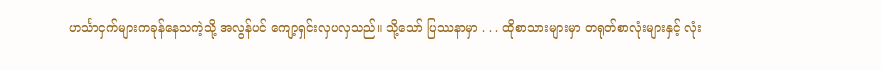ဟင်္သာငှက်များကခုန်နေသကဲ့သို့ အလွန်ပင် ကျော့ရှင်းလှပလှသည်။ သို့သော် ပြဿနာမှာ . . . ထိုစာသားများမှာ တရုတ်စာလုံးများနှင့် လုံး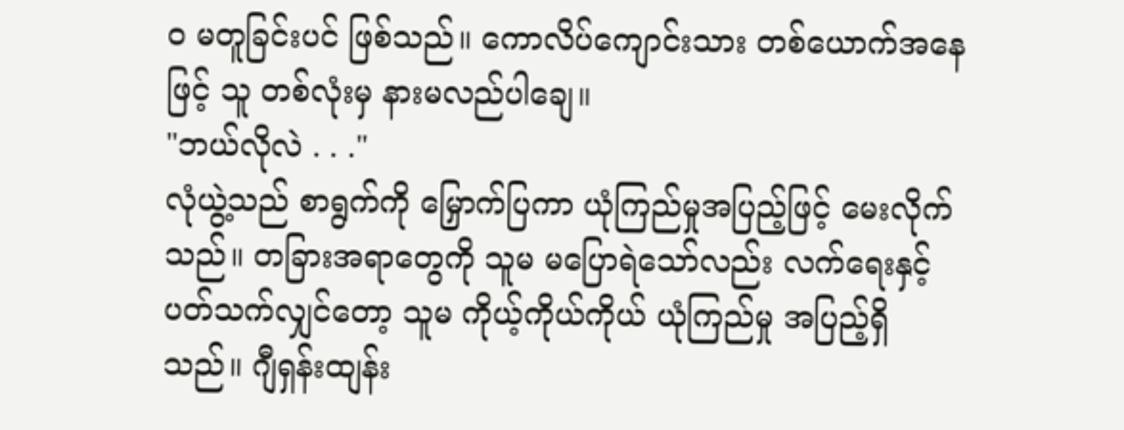ဝ မတူခြင်းပင် ဖြစ်သည်။ ကောလိပ်ကျောင်းသား တစ်ယောက်အနေဖြင့် သူ တစ်လုံးမှ နားမလည်ပါချေ။
"ဘယ်လိုလဲ . . ."
လုံယွဲ့သည် စာရွက်ကို မြှောက်ပြကာ ယုံကြည်မှုအပြည့်ဖြင့် မေးလိုက်သည်။ တခြားအရာတွေကို သူမ မပြောရဲသော်လည်း လက်ရေးနှင့် ပတ်သက်လျှင်တော့ သူမ ကိုယ့်ကိုယ်ကိုယ် ယုံကြည်မှု အပြည့်ရှိသည်။ ဂျီရှန်းထျန်း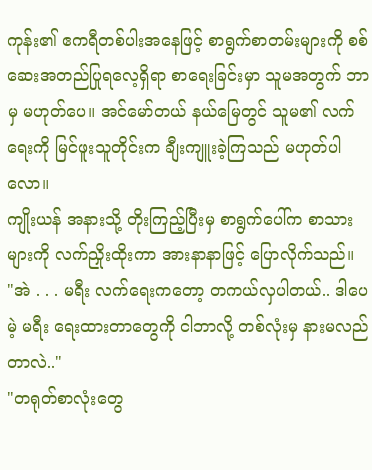ကုန်း၏ ဧကရီတစ်ပါးအနေဖြင့် စာရွက်စာတမ်းများကို စစ်ဆေးအတည်ပြုရလေ့ရှိရာ စာရေးခြင်းမှာ သူမအတွက် ဘာမှ မဟုတ်ပေ။ အင်မော်တယ် နယ်မြေတွင် သူမ၏ လက်ရေးကို မြင်ဖူးသူတိုင်းက ချီးကျူးခဲ့ကြသည် မဟုတ်ပါလော။
ကျိုးယန် အနားသို့ တိုးကြည့်ပြီးမှ စာရွက်ပေါ်က စာသားများကို လက်ညှိုးထိုးကာ အားနာနာဖြင့် ပြောလိုက်သည်။
"အဲ . . . မရီး လက်ရေးကတော့ တကယ်လှပါတယ်.. ဒါပေမဲ့ မရီး ရေးထားတာတွေကို ငါဘာလို့ တစ်လုံးမှ နားမလည်တာလဲ.."
"တရုတ်စာလုံးတွေ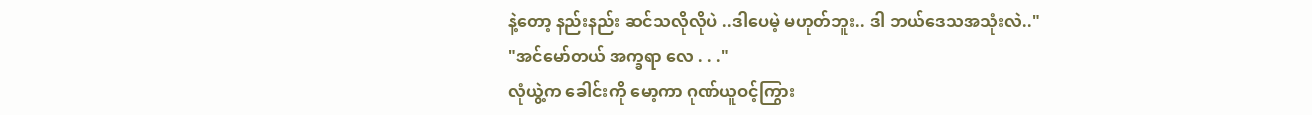နဲ့တော့ နည်းနည်း ဆင်သလိုလိုပဲ ..ဒါပေမဲ့ မဟုတ်ဘူး.. ဒါ ဘယ်ဒေသအသုံးလဲ.."
"အင်မော်တယ် အက္ခရာ လေ . . ."
လုံယွဲ့က ခေါင်းကို မော့ကာ ဂုဏ်ယူဝင့်ကြွား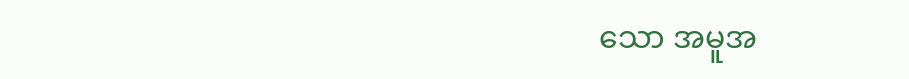သော အမူအ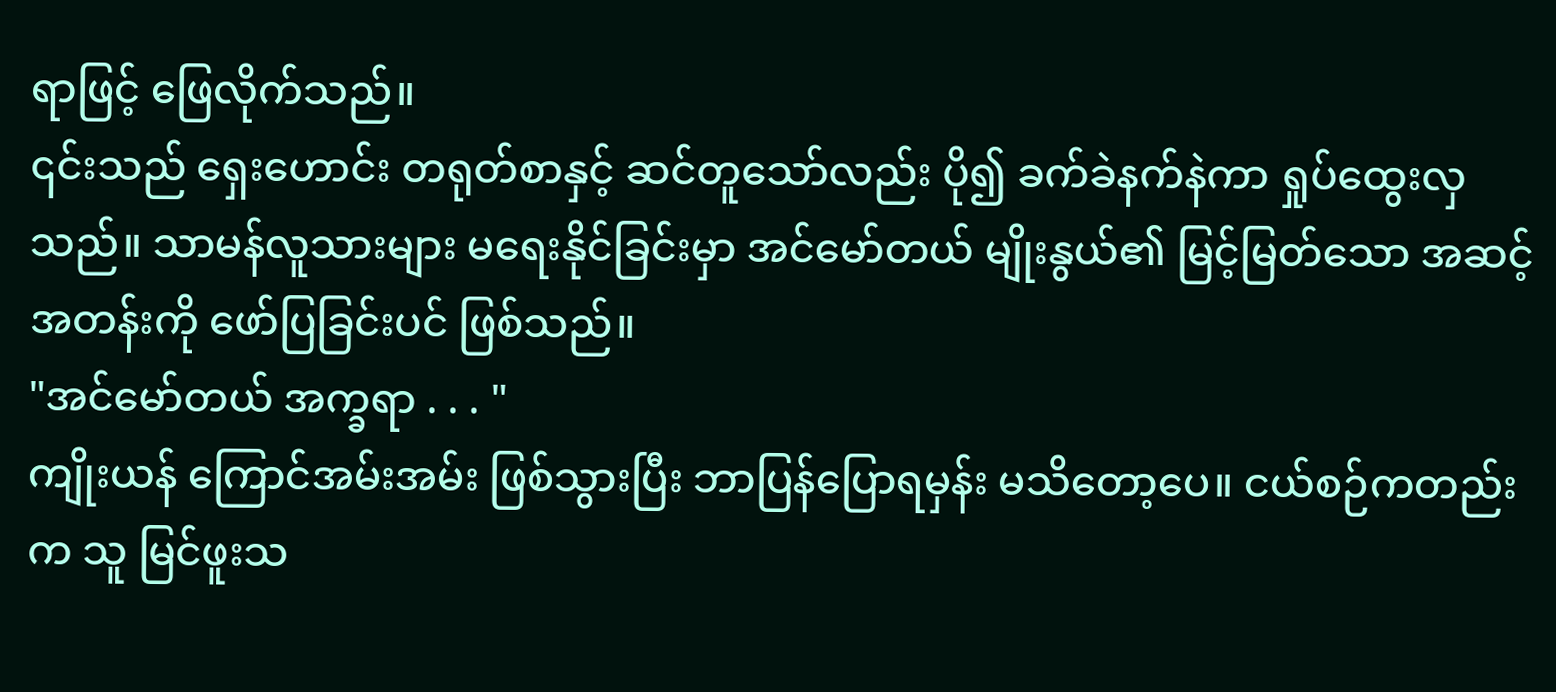ရာဖြင့် ဖြေလိုက်သည်။
၎င်းသည် ရှေးဟောင်း တရုတ်စာနှင့် ဆင်တူသော်လည်း ပို၍ ခက်ခဲနက်နဲကာ ရှုပ်ထွေးလှသည်။ သာမန်လူသားများ မရေးနိုင်ခြင်းမှာ အင်မော်တယ် မျိုးနွယ်၏ မြင့်မြတ်သော အဆင့်အတန်းကို ဖော်ပြခြင်းပင် ဖြစ်သည်။
"အင်မော်တယ် အက္ခရာ . . . "
ကျိုးယန် ကြောင်အမ်းအမ်း ဖြစ်သွားပြီး ဘာပြန်ပြောရမှန်း မသိတော့ပေ။ ငယ်စဉ်ကတည်းက သူ မြင်ဖူးသ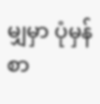မျှမှာ ပုံမှန်စာ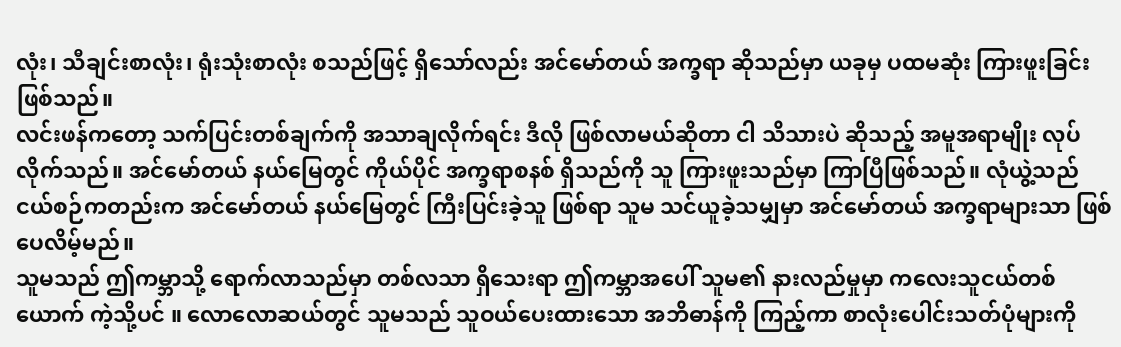လုံး၊ သီချင်းစာလုံး၊ ရုံးသုံးစာလုံး စသည်ဖြင့် ရှိသော်လည်း အင်မော်တယ် အက္ခရာ ဆိုသည်မှာ ယခုမှ ပထမဆုံး ကြားဖူးခြင်း ဖြစ်သည်။
လင်းဖန်ကတော့ သက်ပြင်းတစ်ချက်ကို အသာချလိုက်ရင်း ဒီလို ဖြစ်လာမယ်ဆိုတာ ငါ သိသားပဲ ဆိုသည့် အမူအရာမျိုး လုပ်လိုက်သည်။ အင်မော်တယ် နယ်မြေတွင် ကိုယ်ပိုင် အက္ခရာစနစ် ရှိသည်ကို သူ ကြားဖူးသည်မှာ ကြာပြီဖြစ်သည်။ လုံယွဲ့သည် ငယ်စဉ်ကတည်းက အင်မော်တယ် နယ်မြေတွင် ကြီးပြင်းခဲ့သူ ဖြစ်ရာ သူမ သင်ယူခဲ့သမျှမှာ အင်မော်တယ် အက္ခရာများသာ ဖြစ်ပေလိမ့်မည်။
သူမသည် ဤကမ္ဘာသို့ ရောက်လာသည်မှာ တစ်လသာ ရှိသေးရာ ဤကမ္ဘာအပေါ် သူမ၏ နားလည်မှုမှာ ကလေးသူငယ်တစ်ယောက် ကဲ့သို့ပင် ။ လောလောဆယ်တွင် သူမသည် သူဝယ်ပေးထားသော အဘိဓာန်ကို ကြည့်ကာ စာလုံးပေါင်းသတ်ပုံများကို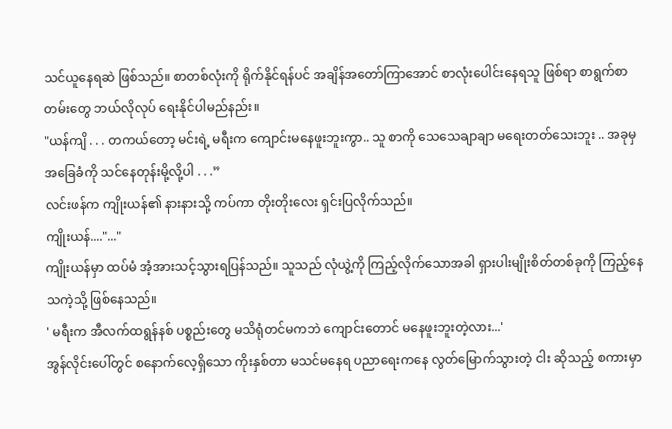သင်ယူနေရဆဲ ဖြစ်သည်။ စာတစ်လုံးကို ရိုက်နိုင်ရန်ပင် အချိန်အတော်ကြာအောင် စာလုံးပေါင်းနေရသူ ဖြစ်ရာ စာရွက်စာတမ်းတွေ ဘယ်လိုလုပ် ရေးနိုင်ပါမည်နည်း။
"ယန်ကျိ . . . တကယ်တော့ မင်းရဲ့ မရီးက ကျောင်းမနေဖူးဘူးကွာ.. သူ စာကို သေသေချာချာ မရေးတတ်သေးဘူး .. အခုမှ အခြေခံကို သင်နေတုန်းမို့လို့ပါ . . .”
လင်းဖန်က ကျိုးယန်၏ နားနားသို့ ကပ်ကာ တိုးတိုးလေး ရှင်းပြလိုက်သည်။
ကျိုးယန်...."..."
ကျိုးယန်မှာ ထပ်မံ အံ့အားသင့်သွားရပြန်သည်။ သူသည် လုံယွဲ့ကို ကြည့်လိုက်သောအခါ ရှားပါးမျိုးစိတ်တစ်ခုကို ကြည့်နေသကဲ့သို့ ဖြစ်နေသည်။
' မရီးက အီလက်ထရွန်နစ် ပစ္စည်းတွေ မသိရုံတင်မကဘဲ ကျောင်းတောင် မနေဖူးဘူးတဲ့လား...'
အွန်လိုင်းပေါ်တွင် စနောက်လေ့ရှိသော ကိုးနှစ်တာ မသင်မနေရ ပညာရေးကနေ လွတ်မြောက်သွားတဲ့ ငါး ဆိုသည့် စကားမှာ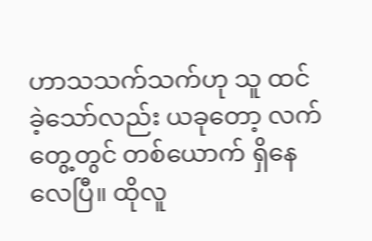ဟာသသက်သက်ဟု သူ ထင်ခဲ့သော်လည်း ယခုတော့ လက်တွေ့တွင် တစ်ယောက် ရှိနေလေပြီ။ ထိုလူ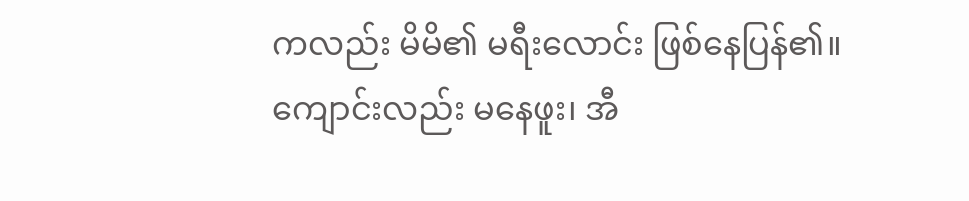ကလည်း မိမိ၏ မရီးလောင်း ဖြစ်နေပြန်၏။
ကျောင်းလည်း မနေဖူး၊ အီ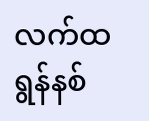လက်ထရွန်နစ်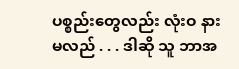ပစ္စည်းတွေလည်း လုံးဝ နားမလည် . . . ဒါဆို သူ ဘာအ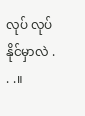လုပ် လုပ်နိုင်မှာလဲ . . .။